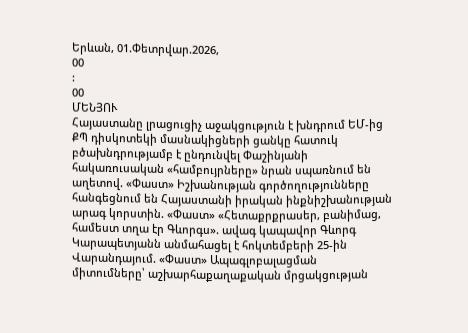Երևան, 01.Փետրվար.2026,
00
:
00
ՄԵՆՅՈՒ
Հայաստանը լրացուցիչ աջակցություն է խնդրում ԵՄ-ից ՔՊ դիսկոտեկի մասնակիցների ցանկը հատուկ բծախնդրությամբ է ընդունվել Փաշինյանի հակառուսական «համբույրները» նրան սպառնում են աղետով. «Փաստ» Իշխանության գործողությունները հանգեցնում են Հայաստանի իրական ինքնիշխանության արագ կորստին. «Փաստ» «Հետաքրքրասեր, բանիմաց, համեստ տղա էր Գևորգս». ավագ կապավոր Գևորգ Կարապետյանն անմահացել է հոկտեմբերի 25-ին Վարանդայում. «Փաստ» Ապագլոբալացման միտումները՝ աշխարհաքաղաքական մրցակցության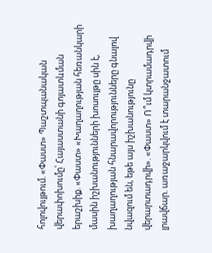հոլովույթում. «Փաստ» Պաշտպանական վերափոխումը՝ Հայաստանի գոյատևման երաշխիք. «Փաստ» «Խաղաղության հեռանկարի մասին իշխանությունների խոսույթը սին է, խաղաղության հնարավորությունները գնալով նվազում են, եթե այս իշխանությունը վերարտադրվի». «Փաստ» Ո՞ւմ կտրամադրվի լրավճար. առաջարկվում է տարանջատում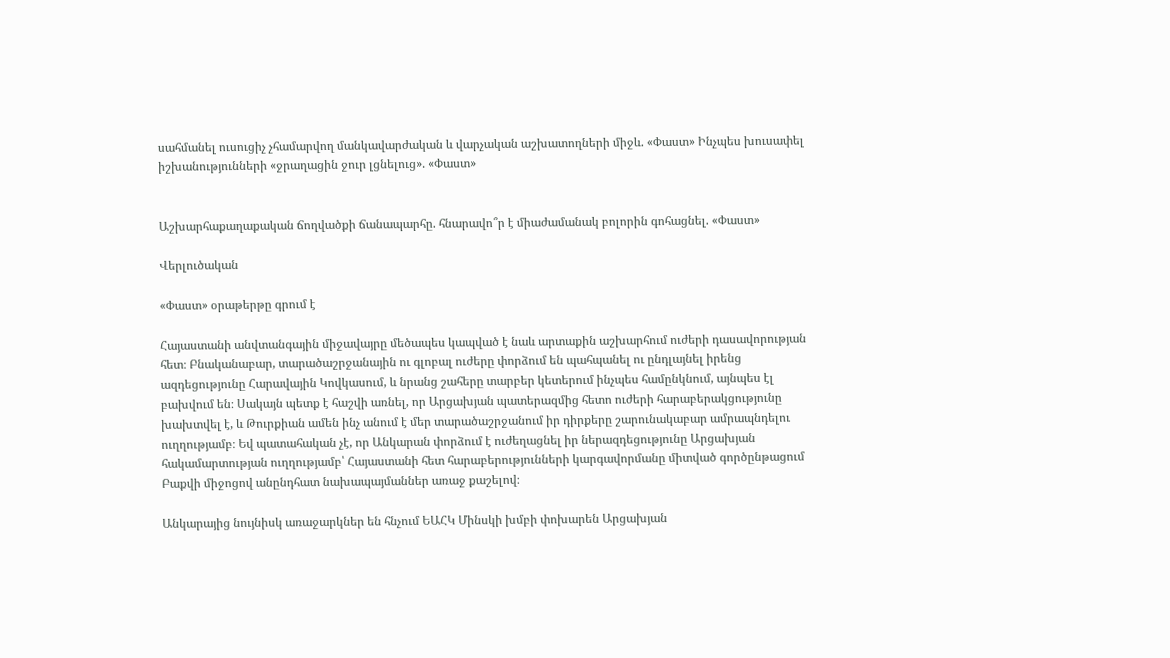սահմանել ուսուցիչ չհամարվող մանկավարժական և վարչական աշխատողների միջև. «Փաստ» Ինչպես խուսափել իշխանությունների «ջրաղացին ջուր լցնելուց». «Փաստ»


Աշխարհաքաղաքական ճողվածքի ճանապարհը. հնարավո՞ր է միաժամանակ բոլորին գոհացնել. «Փաստ»

Վերլուծական

«Փաստ» օրաթերթը գրում է

Հայաստանի անվտանգային միջավայրը մեծապես կապված է նաև արտաքին աշխարհում ուժերի դասավորության հետ։ Բնականաբար, տարածաշրջանային ու գլոբալ ուժերը փորձում են պահպանել ու ընդլայնել իրենց ազդեցությունը Հարավային Կովկասում, և նրանց շահերը տարբեր կետերում ինչպես համընկնում, այնպես էլ բախվում են։ Սակայն պետք է հաշվի առնել, որ Արցախյան պատերազմից հետո ուժերի հարաբերակցությունը խախտվել է, և Թուրքիան ամեն ինչ անում է մեր տարածաշրջանում իր դիրքերը շարունակաբար ամրապնդելու ուղղությամբ։ Եվ պատահական չէ, որ Անկարան փորձում է ուժեղացնել իր ներազդեցությունը Արցախյան հակամարտության ուղղությամբ՝ Հայաստանի հետ հարաբերությունների կարգավորմանը միտված գործընթացում Բաքվի միջոցով անընդհատ նախապայմաններ առաջ քաշելով։

Անկարայից նույնիսկ առաջարկներ են հնչում ԵԱՀԿ Մինսկի խմբի փոխարեն Արցախյան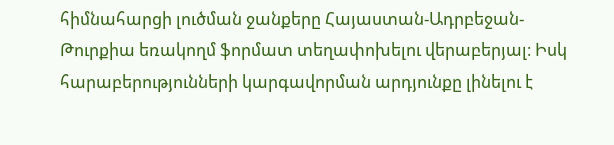հիմնահարցի լուծման ջանքերը Հայաստան-Ադրբեջան-Թուրքիա եռակողմ ֆորմատ տեղափոխելու վերաբերյալ։ Իսկ հարաբերությունների կարգավորման արդյունքը լինելու է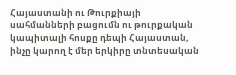Հայաստանի ու Թուրքիայի սահմանների բացումն ու թուրքական կապիտալի հոսքը դեպի Հայաստան, ինչը կարող է մեր երկիրը տնտեսական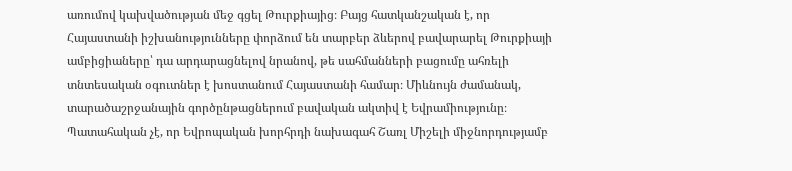առումով կախվածության մեջ գցել Թուրքիայից։ Բայց հատկանշական է, որ Հայաստանի իշխանությունները փորձում են տարբեր ձևերով բավարարել Թուրքիայի ամբիցիաները՝ դա արդարացնելով նրանով, թե սահմանների բացումը ահռելի տնտեսական օգուտներ է խոստանում Հայաստանի համար։ Միևնույն ժամանակ, տարածաշրջանային գործընթացներում բավական ակտիվ է Եվրամիությունը։ Պատահական չէ, որ Եվրոպական խորհրդի նախագահ Շառլ Միշելի միջնորդությամբ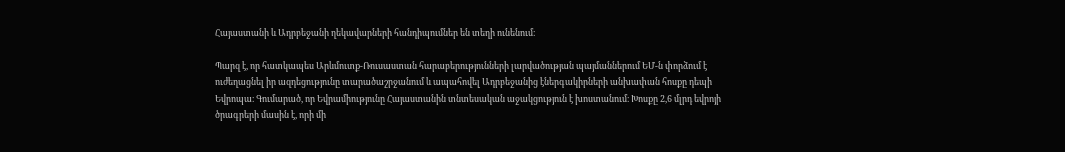Հայաստանի և Ադրբեջանի ղեկավարների հանդիպումներ են տեղի ունենում։

Պարզ է, որ հատկապես Արևմուտք-Ռուսաստան հարաբերությունների լարվածության պայմաններում ԵՄ-ն փորձում է ուժեղացնել իր ազդեցությունը տարածաշրջանում և ապահովել Ադրբեջանից էներգակիրների անխափան հոսքը դեպի Եվրոպա։ Գումարած, որ Եվրամիությունը Հայաստանին տնտեսական աջակցություն է խոստանում։ Խոսքը 2,6 մլրդ եվրոյի ծրագրերի մասին է, որի մի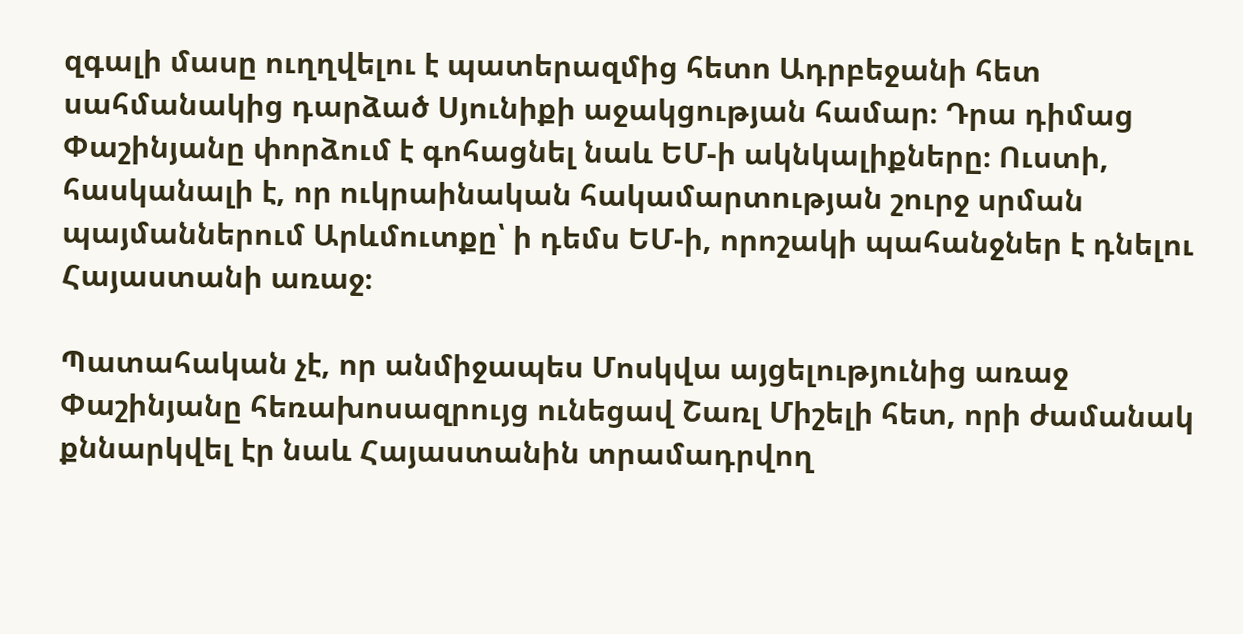զգալի մասը ուղղվելու է պատերազմից հետո Ադրբեջանի հետ սահմանակից դարձած Սյունիքի աջակցության համար։ Դրա դիմաց Փաշինյանը փորձում է գոհացնել նաև ԵՄ-ի ակնկալիքները։ Ուստի, հասկանալի է, որ ուկրաինական հակամարտության շուրջ սրման պայմաններում Արևմուտքը՝ ի դեմս ԵՄ-ի, որոշակի պահանջներ է դնելու Հայաստանի առաջ։

Պատահական չէ, որ անմիջապես Մոսկվա այցելությունից առաջ Փաշինյանը հեռախոսազրույց ունեցավ Շառլ Միշելի հետ, որի ժամանակ քննարկվել էր նաև Հայաստանին տրամադրվող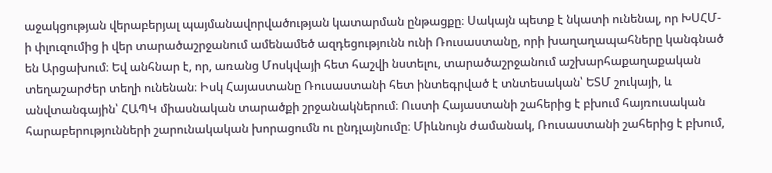աջակցության վերաբերյալ պայմանավորվածության կատարման ընթացքը։ Սակայն պետք է նկատի ունենալ, որ ԽՍՀՄ-ի փլուզումից ի վեր տարածաշրջանում ամենամեծ ազդեցությունն ունի Ռուսաստանը, որի խաղաղապահները կանգնած են Արցախում։ Եվ անհնար է, որ, առանց Մոսկվայի հետ հաշվի նստելու, տարածաշրջանում աշխարհաքաղաքական տեղաշարժեր տեղի ունենան։ Իսկ Հայաստանը Ռուսաստանի հետ ինտեգրված է տնտեսական՝ ԵՏՄ շուկայի, և անվտանգային՝ ՀԱՊԿ միասնական տարածքի շրջանակներում։ Ուստի Հայաստանի շահերից է բխում հայռուսական հարաբերությունների շարունակական խորացումն ու ընդլայնումը։ Միևնույն ժամանակ, Ռուսաստանի շահերից է բխում,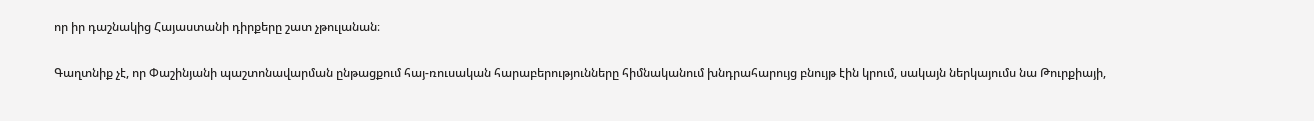որ իր դաշնակից Հայաստանի դիրքերը շատ չթուլանան։

Գաղտնիք չէ, որ Փաշինյանի պաշտոնավարման ընթացքում հայ-ռուսական հարաբերությունները հիմնականում խնդրահարույց բնույթ էին կրում, սակայն ներկայումս նա Թուրքիայի,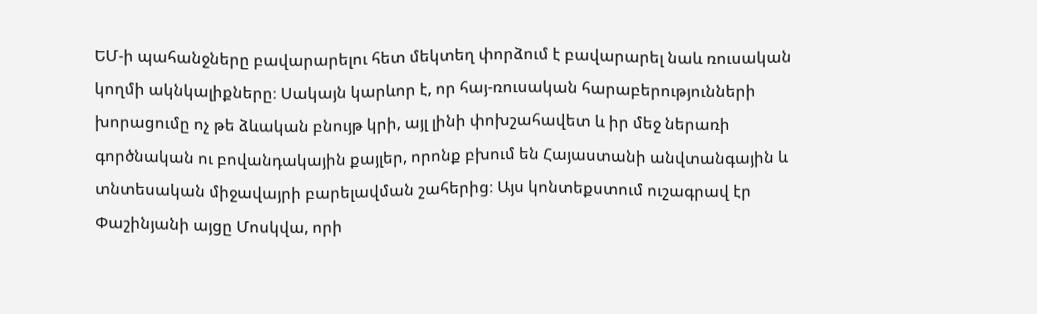ԵՄ-ի պահանջները բավարարելու հետ մեկտեղ փորձում է բավարարել նաև ռուսական կողմի ակնկալիքները։ Սակայն կարևոր է, որ հայ-ռուսական հարաբերությունների խորացումը ոչ թե ձևական բնույթ կրի, այլ լինի փոխշահավետ և իր մեջ ներառի գործնական ու բովանդակային քայլեր, որոնք բխում են Հայաստանի անվտանգային և տնտեսական միջավայրի բարելավման շահերից։ Այս կոնտեքստում ուշագրավ էր Փաշինյանի այցը Մոսկվա, որի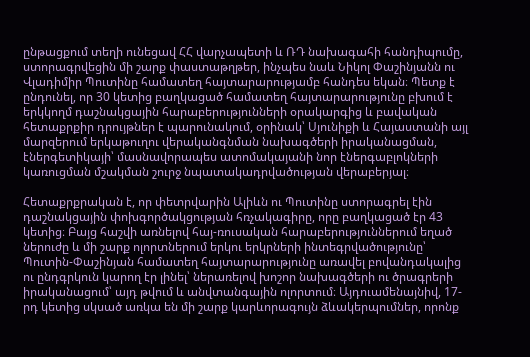ընթացքում տեղի ունեցավ ՀՀ վարչապետի և ՌԴ նախագահի հանդիպումը, ստորագրվեցին մի շարք փաստաթղթեր, ինչպես նաև Նիկոլ Փաշինյանն ու Վլադիմիր Պուտինը համատեղ հայտարարությամբ հանդես եկան։ Պետք է ընդունել, որ 30 կետից բաղկացած համատեղ հայտարարությունը բխում է երկկողմ դաշնակցային հարաբերությունների օրակարգից և բավական հետաքրքիր դրույթներ է պարունակում, օրինակ՝ Սյունիքի և Հայաստանի այլ մարզերում երկաթուղու վերականգնման նախագծերի իրականացման, էներգետիկայի՝ մասնավորապես ատոմակայանի նոր էներգաբլոկների կառուցման մշակման շուրջ նպատակադրվածության վերաբերյալ։

Հետաքրքրական է, որ փետրվարին Ալիևն ու Պուտինը ստորագրել էին դաշնակցային փոխգործակցության հռչակագիրը, որը բաղկացած էր 43 կետից։ Բայց հաշվի առնելով հայ-ռուսական հարաբերություններում եղած ներուժը և մի շարք ոլորտներում երկու երկրների ինտեգրվածությունը՝ Պուտին-Փաշինյան համատեղ հայտարարությունը առավել բովանդակալից ու ընդգրկուն կարող էր լինել՝ ներառելով խոշոր նախագծերի ու ծրագրերի իրականացում՝ այդ թվում և անվտանգային ոլորտում։ Այդուամենայնիվ, 17-րդ կետից սկսած առկա են մի շարք կարևորագույն ձևակերպումներ, որոնք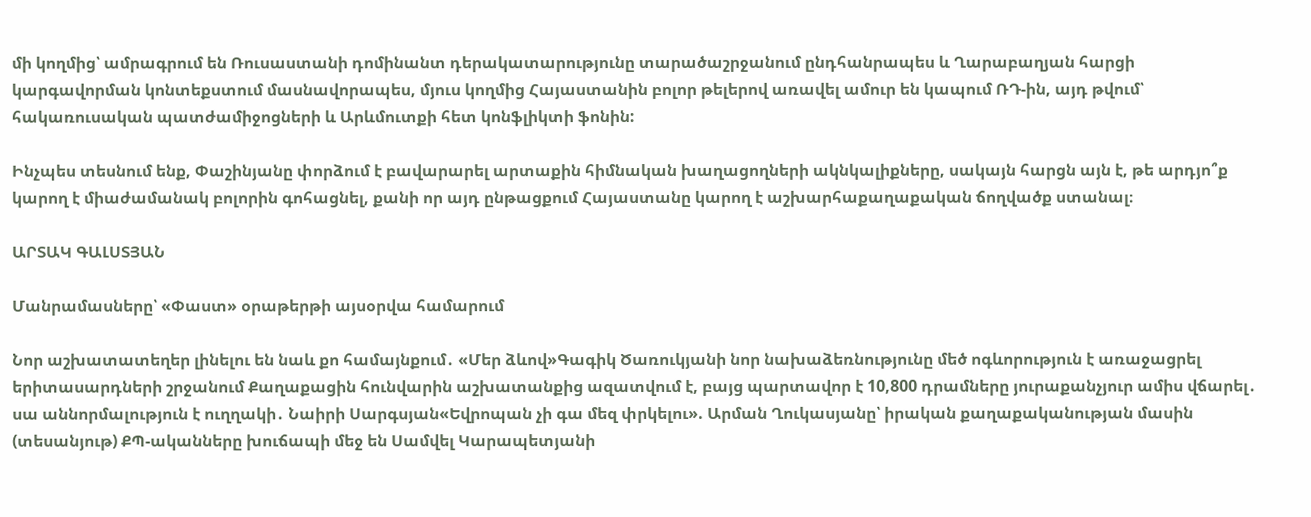մի կողմից՝ ամրագրում են Ռուսաստանի դոմինանտ դերակատարությունը տարածաշրջանում ընդհանրապես և Ղարաբաղյան հարցի կարգավորման կոնտեքստում մասնավորապես, մյուս կողմից Հայաստանին բոլոր թելերով առավել ամուր են կապում ՌԴ-ին, այդ թվում՝ հակառուսական պատժամիջոցների և Արևմուտքի հետ կոնֆլիկտի ֆոնին:

Ինչպես տեսնում ենք, Փաշինյանը փորձում է բավարարել արտաքին հիմնական խաղացողների ակնկալիքները, սակայն հարցն այն է, թե արդյո՞ք կարող է միաժամանակ բոլորին գոհացնել, քանի որ այդ ընթացքում Հայաստանը կարող է աշխարհաքաղաքական ճողվածք ստանալ։

ԱՐՏԱԿ ԳԱԼՍՏՅԱՆ

Մանրամասները՝ «Փաստ» օրաթերթի այսօրվա համարում

Նոր աշխատատեղեր լինելու են նաև քո համայնքում․ «Մեր ձևով»Գագիկ Ծառուկյանի նոր նախաձեռնությունը մեծ ոգևորություն է առաջացրել երիտասարդների շրջանում Քաղաքացին հունվարին աշխատանքից ազատվում է, բայց պարտավոր է 10,800 դրամները յուրաքանչյուր ամիս վճարել․ սա աննորմալություն է ուղղակի․ Նաիրի Սարգսյան«Եվրոպան չի գա մեզ փրկելու». Արման Ղուկասյանը՝ իրական քաղաքականության մասին (տեսանյութ) ՔՊ-ականները խուճապի մեջ են Սամվել Կարապետյանի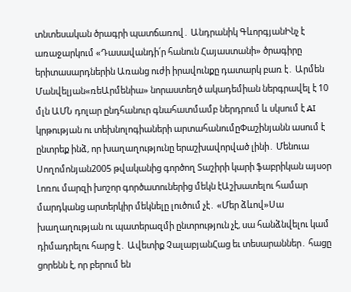տնտեսական ծրագրի պատճառով․ Անդրանիկ ԳևորգյանԻնչ է առաջարկում «Դասավանդի՛ր հանուն Հայաստանի» ծրագիրը երիտասարդներին Առանց ուժի իրավունքը դատարկ բառ է․ Արմեն Մանվելյան«ռեԱրմենիա» նորաստեղծ ակադեմիան ներգրավել է 10 մլն ԱՄՆ դոլար ընդհանուր գնահատմամբ ներդրում և սկսում է AI կրթության ու տեխնոլոգիաների արտահանումըՓաշինյանն ասում է ընտրեք ինձ, որ խաղաղությունը երաշխավորված լինի․ Մենուա Սողոմոնյան2005 թվականից գործող Տաշիրի կարի ֆաբրիկան այսօր Լոռու մարզի խոշոր գործատուներից մեկն էԱշխատելու համար մարդկանց արտերկիր մեկնելը լուծում չէ․ «Մեր ձևով»Սա խաղաղության ու պատերազմի ընտրություն չէ, սա հանձնվելու կամ դիմադրելու հարց է․ Ավետիք ՉալաբյանՀաց եւ տեսարաններ․ հացը ցորենն է, որ բերում են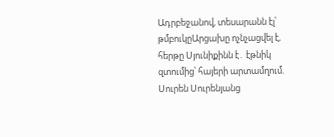Ադրբեջանով, տեսարանն էլ՝ թմբուկըԱրցախը ոչնչացվել է, հերթը Սյունիքինն է․ էթնիկ զտումից՝ հայերի արտամղում. Սուրեն Սուրենյանց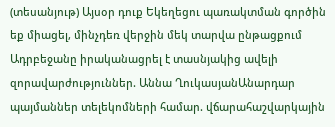(տեսանյութ) Այսօր դուք Եկեղեցու պառակտման գործին եք միացել, մինչդեռ վերջին մեկ տարվա ընթացքում Ադրբեջանը իրականացրել է տասնյակից ավելի զորավարժություններ. Աննա ՂուկասյանԱնարդար պայմաններ տելեկոմների համար. վճարահաշվարկային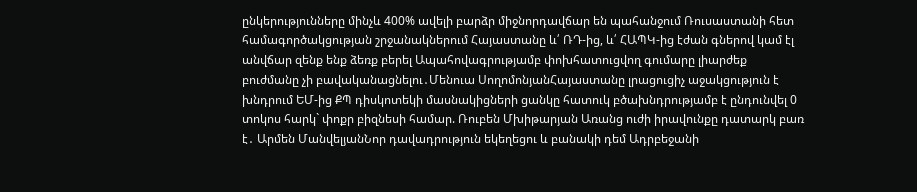ընկերությունները մինչև 400% ավելի բարձր միջնորդավճար են պահանջում Ռուսաստանի հետ համագործակցության շրջանակներում Հայաստանը և՛ ՌԴ-ից, և՛ ՀԱՊԿ-ից էժան գներով կամ էլ անվճար զենք ենք ձեռք բերել Ապահովագրությամբ փոխհատուցվող գումարը լիարժեք բուժմանը չի բավականացնելու․Մենուա ՍողոմոնյանՀայաստանը լրացուցիչ աջակցություն է խնդրում ԵՄ-ից ՔՊ դիսկոտեկի մասնակիցների ցանկը հատուկ բծախնդրությամբ է ընդունվել 0 տոկոս հարկ` փոքր բիզնեսի համար. Ռուբեն Մխիթարյան Առանց ուժի իրավունքը դատարկ բառ է․ Արմեն ՄանվելյանՆոր դավադրություն եկեղեցու և բանակի դեմ Ադրբեջանի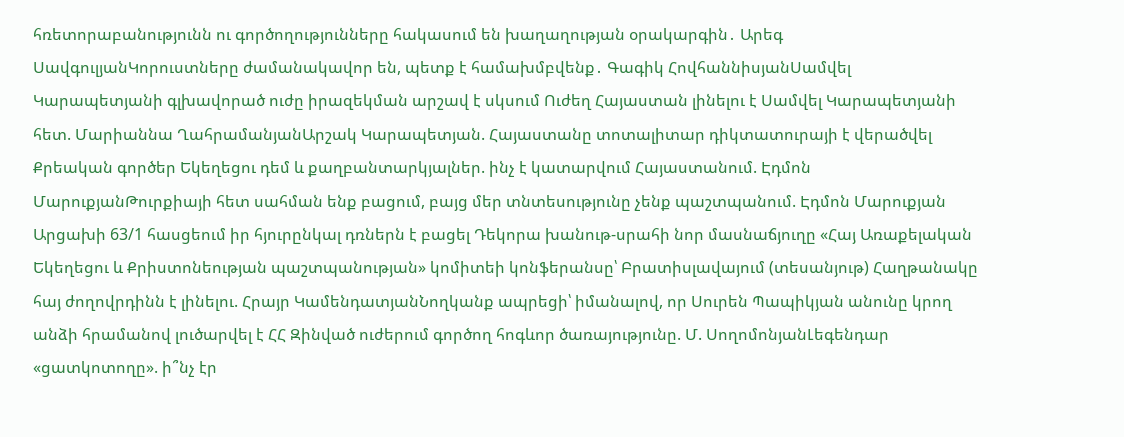հռետորաբանությունն ու գործողությունները հակասում են խաղաղության օրակարգին․ Արեգ ՍավգուլյանԿորուստները ժամանակավոր են, պետք է համախմբվենք․ Գագիկ ՀովհաննիսյանՍամվել Կարապետյանի գլխավորած ուժը իրազեկման արշավ է սկսում Ուժեղ Հայաստան լինելու է Սամվել Կարապետյանի հետ. Մարիաննա ՂահրամանյանԱրշակ Կարապետյան. Հայաստանը տոտալիտար դիկտատուրայի է վերածվել Քրեական գործեր Եկեղեցու դեմ և քաղբանտարկյալներ. ինչ է կատարվում Հայաստանում. Էդմոն ՄարուքյանԹուրքիայի հետ սահման ենք բացում, բայց մեր տնտեսությունը չենք պաշտպանում. Էդմոն Մարուքյան Արցախի 63/1 հասցեում իր հյուրընկալ դռներն է բացել Դեկորա խանութ-սրահի նոր մասնաճյուղը «Հայ Առաքելական Եկեղեցու և Քրիստոնեության պաշտպանության» կոմիտեի կոնֆերանսը՝ Բրատիսլավայում (տեսանյութ) Հաղթանակը հայ ժողովրդինն է լինելու. Հրայր ԿամենդատյանՆողկանք ապրեցի՝ իմանալով, որ Սուրեն Պապիկյան անունը կրող անձի հրամանով լուծարվել է ՀՀ Զինված ուժերում գործող հոգևոր ծառայությունը. Մ. ՍողոմոնյանԼեգենդար «ցատկոտողը». ի՞նչ էր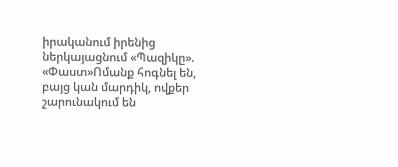իրականում իրենից ներկայացնում «Պազիկը». «Փաստ»Ոմանք հոգնել են, բայց կան մարդիկ, ովքեր շարունակում են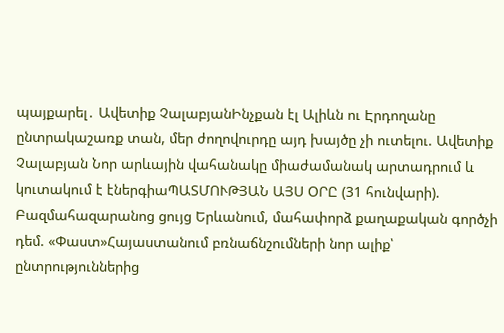պայքարել․ Ավետիք ՉալաբյանԻնչքան էլ Ալիևն ու Էրդողանը ընտրակաշառք տան, մեր ժողովուրդը այդ խայծը չի ուտելու. Ավետիք Չալաբյան Նոր արևային վահանակը միաժամանակ արտադրում և կուտակում է էներգիաՊԱՏՄՈՒԹՅԱՆ ԱՅՍ ՕՐԸ (31 հունվարի). Բազմահազարանոց ցույց Երևանում, մահափորձ քաղաքական գործչի դեմ. «Փաստ»Հայաստանում բռնաճնշումների նոր ալիք՝ ընտրություններից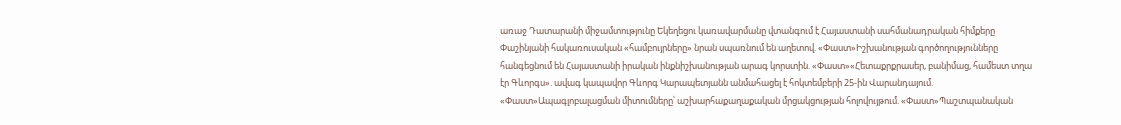առաջ Դատարանի միջամտությունը Եկեղեցու կառավարմանը վտանգում է Հայաստանի սահմանադրական հիմքերը Փաշինյանի հակառուսական «համբույրները» նրան սպառնում են աղետով. «Փաստ»Իշխանության գործողությունները հանգեցնում են Հայաստանի իրական ինքնիշխանության արագ կորստին. «Փաստ»«Հետաքրքրասեր, բանիմաց, համեստ տղա էր Գևորգս». ավագ կապավոր Գևորգ Կարապետյանն անմահացել է հոկտեմբերի 25-ին Վարանդայում. «Փաստ»Ապագլոբալացման միտումները՝ աշխարհաքաղաքական մրցակցության հոլովույթում. «Փաստ»Պաշտպանական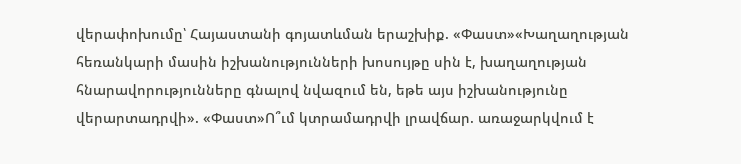վերափոխումը՝ Հայաստանի գոյատևման երաշխիք. «Փաստ»«Խաղաղության հեռանկարի մասին իշխանությունների խոսույթը սին է, խաղաղության հնարավորությունները գնալով նվազում են, եթե այս իշխանությունը վերարտադրվի». «Փաստ»Ո՞ւմ կտրամադրվի լրավճար. առաջարկվում է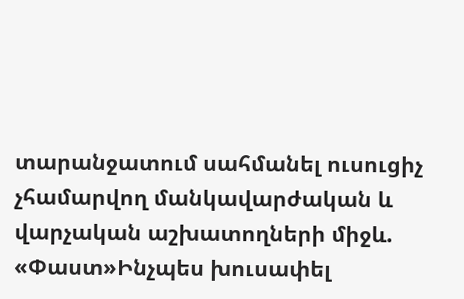տարանջատում սահմանել ուսուցիչ չհամարվող մանկավարժական և վարչական աշխատողների միջև. «Փաստ»Ինչպես խուսափել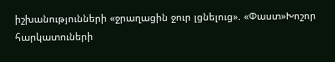իշխանությունների «ջրաղացին ջուր լցնելուց». «Փաստ»Խոշոր հարկատուների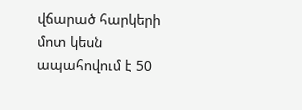վճարած հարկերի մոտ կեսն ապահովում է 50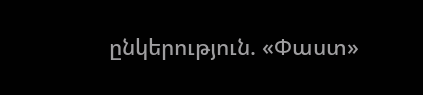ընկերություն. «Փաստ»